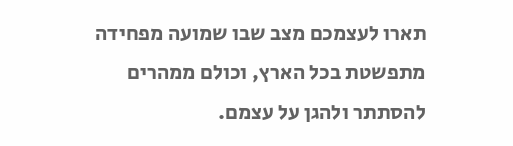תארו לעצמכם מצב שבו שמועה מפחידה מתפשטת בכל הארץ, וכולם ממהרים להסתתר ולהגן על עצמם.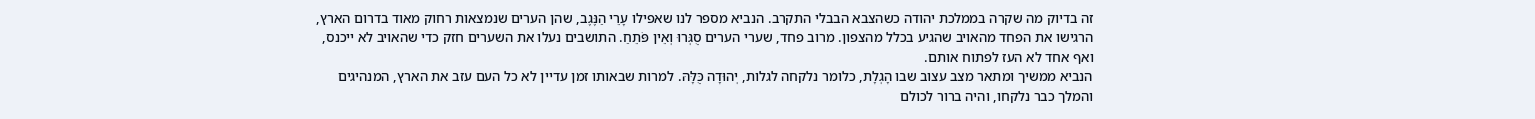זה בדיוק מה שקרה בממלכת יהודה כשהצבא הבבלי התקרב. הנביא מספר לנו שאפילו עָרֵי הַנֶּגֶב, שהן הערים שנמצאות רחוק מאוד בדרום הארץ, הרגישו את הפחד מהאויב שהגיע בכלל מהצפון. מרוב פחד, שערי הערים סֻגְּרוּ וְאֵין פֹּתֵחַ. התושבים נעלו את השערים חזק כדי שהאויב לא ייכנס, ואף אחד לא העז לפתוח אותם.
הנביא ממשיך ומתאר מצב עצוב שבו הָגְלָת, כלומר נלקחה לגלות, יְהוּדָה כֻּלָּהּ. למרות שבאותו זמן עדיין לא כל העם עזב את הארץ, המנהיגים והמלך כבר נלקחו, והיה ברור לכולם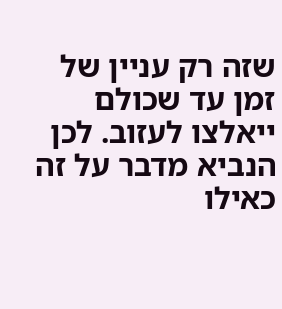שזה רק עניין של זמן עד שכולם ייאלצו לעזוב. לכן הנביא מדבר על זה כאילו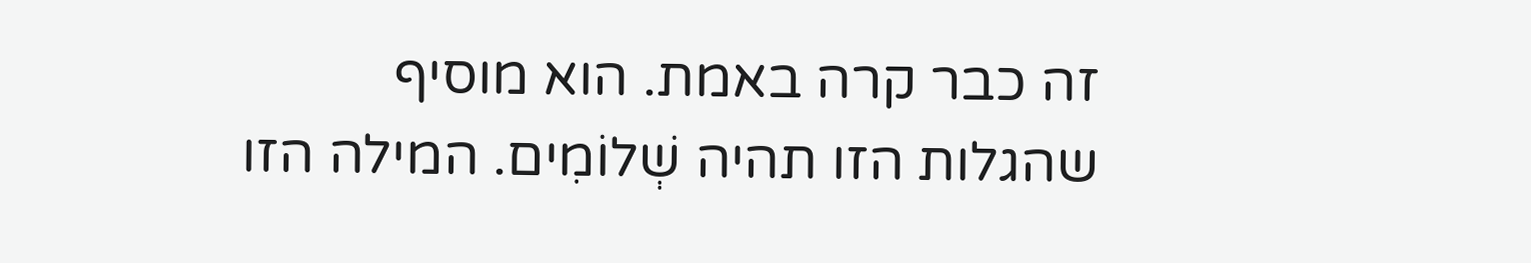זה כבר קרה באמת. הוא מוסיף שהגלות הזו תהיה שְׁלוֹמִים. המילה הזו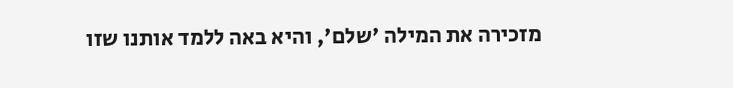מזכירה את המילה 'שלם', והיא באה ללמד אותנו שזו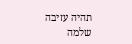תהיה עזיבה שלמה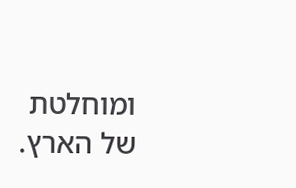ומוחלטת של הארץ.